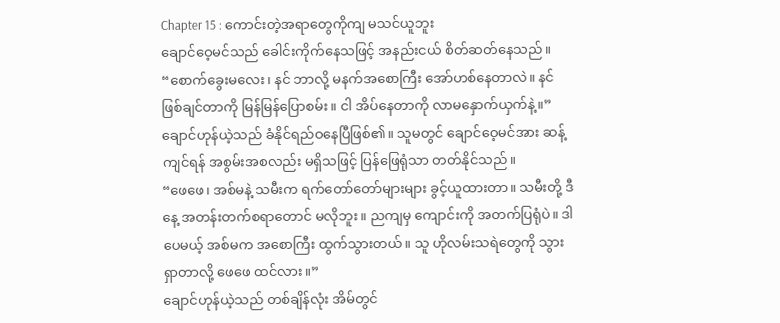Chapter 15 : ကောင်းတဲ့အရာတွေကိုကျ မသင်ယူဘူး
ချောင်ဝေ့မင်သည် ခေါင်းကိုက်နေသဖြင့် အနည်းငယ် စိတ်ဆတ်နေသည်။
“စောက်ခွေးမလေး၊ နင် ဘာလို့ မနက်အစောကြီး အော်ဟစ်နေတာလဲ။ နင် ဖြစ်ချင်တာကို မြန်မြန်ပြောစမ်း။ ငါ အိပ်နေတာကို လာမနှောက်ယှက်နဲ့။”
ချောင်ဟုန်ယဲ့သည် ခံနိုင်ရည်ဝနေပြီဖြစ်၏။ သူမတွင် ချောင်ဝေ့မင်အား ဆန့်ကျင်ရန် အစွမ်းအစလည်း မရှိသဖြင့် ပြန်ဖြေရုံသာ တတ်နိုင်သည်။
“ဖေဖေ၊ အစ်မနဲ့ သမီးက ရက်တော်တော်များများ ခွင့်ယူထားတာ။ သမီးတို့ ဒီနေ့ အတန်းတက်စရာတောင် မလိုဘူး။ ညကျမှ ကျောင်းကို အတက်ပြရုံပဲ။ ဒါပေမယ့် အစ်မက အစောကြီး ထွက်သွားတယ်။ သူ ဟိုလမ်းသရဲတွေကို သွားရှာတာလို့ ဖေဖေ ထင်လား။”
ချောင်ဟုန်ယဲ့သည် တစ်ချိန်လုံး အိမ်တွင်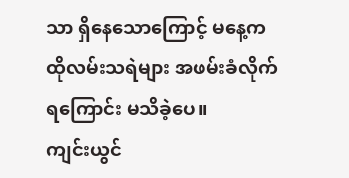သာ ရှိနေသောကြောင့် မနေ့က ထိုလမ်းသရဲများ အဖမ်းခံလိုက်ရကြောင်း မသိခဲ့ပေ။
ကျင်းယွင်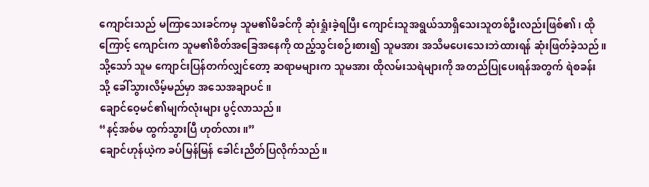ကျောင်းသည် မကြာသေးခင်ကမှ သူမ၏မိခင်ကို ဆုံးရှုံးခဲ့ရပြီး ကျောင်းသူအရွယ်သာရှိသေးသူတစ်ဦးလည်းဖြစ်၏၊ ထိုကြောင့် ကျောင်းက သူမ၏စိတ်အခြေအနေကို ထည့်သွင်းစဉ်းစား၍ သူမအား အသိမပေးသေးဘဲထားရန် ဆုံးဖြတ်ခဲ့သည်။ သို့သော် သူမ ကျောင်းပြန်တက်လျှင်တော့ ဆရာမများက သူမအား ထိုလမ်းသရဲများကို အတည်ပြုပေးရန်အတွက် ရဲစခန်းသို့ ခေါ်သွားလိမ့်မည်မှာ အသေအချာပင်။
ချောင်ဝေ့မင်၏မျက်လုံးများ ပွင့်လာသည်။
“နင့်အစ်မ ထွက်သွားပြီ ဟုတ်လား။”
ချောင်ဟုန်ယဲ့က ခပ်မြန်မြန် ခေါင်းညိတ်ပြလိုက်သည်။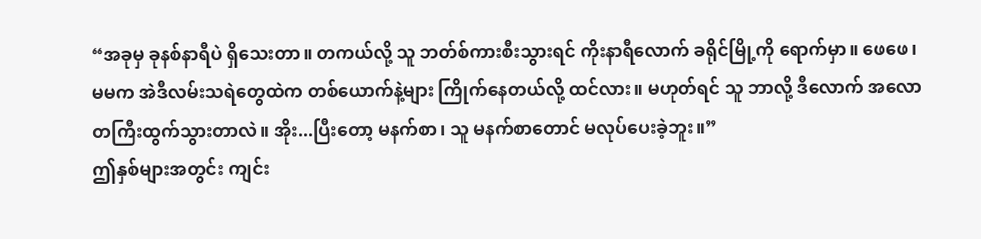“အခုမှ ခုနစ်နာရီပဲ ရှိသေးတာ။ တကယ်လို့ သူ ဘတ်စ်ကားစီးသွားရင် ကိုးနာရီလောက် ခရိုင်မြို့ကို ရောက်မှာ။ ဖေဖေ၊ မမက အဲဒီလမ်းသရဲတွေထဲက တစ်ယောက်နဲ့များ ကြိုက်နေတယ်လို့ ထင်လား။ မဟုတ်ရင် သူ ဘာလို့ ဒီလောက် အလောတကြီးထွက်သွားတာလဲ။ အိုး...ပြီးတော့ မနက်စာ၊ သူ မနက်စာတောင် မလုပ်ပေးခဲ့ဘူး။”
ဤနှစ်များအတွင်း ကျင်း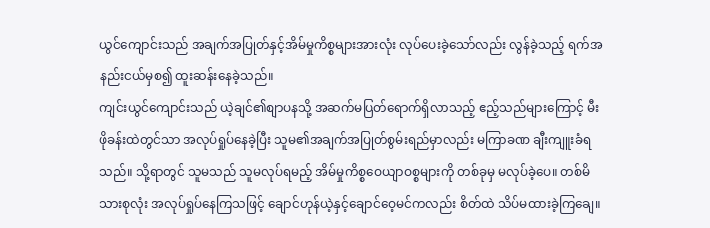ယွင်ကျောင်းသည် အချက်အပြုတ်နှင့်အိမ်မှုကိစ္စများအားလုံး လုပ်ပေးခဲ့သော်လည်း လွန်ခဲ့သည့် ရက်အနည်းငယ်မှစ၍ ထူးဆန်းနေခဲ့သည်။
ကျင်းယွင်ကျောင်းသည် ယဲ့ချင်၏စျာပနသို့ အဆက်မပြတ်ရောက်ရှိလာသည့် ဧည့်သည်များကြောင့် မီးဖိုခန်းထဲတွင်သာ အလုပ်ရှုပ်နေခဲ့ပြီး သူမ၏အချက်အပြုတ်စွမ်းရည်မှာလည်း မကြာခဏ ချီးကျူးခံရသည်။ သို့ရာတွင် သူမသည် သူမလုပ်ရမည့် အိမ်မှုကိစ္စဝေယျာဝစ္စများကို တစ်ခုမှ မလုပ်ခဲ့ပေ။ တစ်မိသားစုလုံး အလုပ်ရှုပ်နေကြသဖြင့် ချောင်ဟုန်ယဲ့နှင့်ချောင်ဝေ့မင်ကလည်း စိတ်ထဲ သိပ်မထားခဲ့ကြချေ။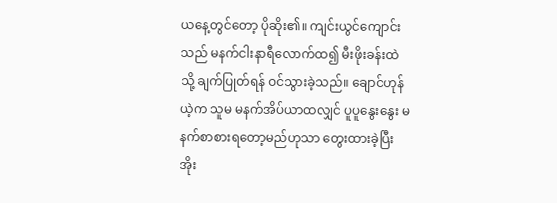ယနေ့တွင်တော့ ပိုဆိုး၏။ ကျင်းယွင်ကျောင်းသည် မနက်ငါးနာရီလောက်ထ၍ မီးဖိုးခန်းထဲသို့ ချက်ပြုတ်ရန် ဝင်သွားခဲ့သည်။ ချောင်ဟုန်ယဲ့က သူမ မနက်အိပ်ယာထလျှင် ပူပူနွေးနွေး မနက်စာစားရတော့မည်ဟုသာ တွေးထားခဲ့ပြီး အိုး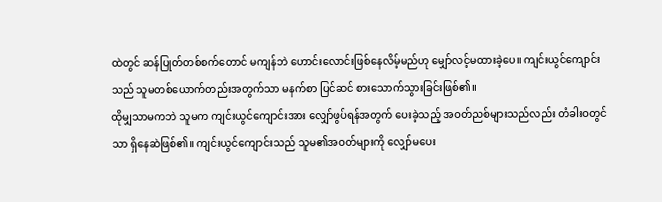ထဲတွင် ဆန်ပြုတ်တစ်စက်တောင် မကျန်ဘဲ ဟောင်းလောင်းဖြစ်နေလိမ့်မည်ဟု မျှော်လင့်မထားခဲ့ပေ။ ကျင်းယွင်ကျောင်းသည် သူမတစ်ယောက်တည်းအတွက်သာ မနက်စာ ပြင်ဆင် စားသောက်သွားခြင်းဖြစ်၏။
ထိုမျှသာမကဘဲ သူမက ကျင်းယွင်ကျောင်းအား လျှော်ဖွပ်ရန်အတွက် ပေးခဲ့သည့် အဝတ်ညစ်များသည်လည်း တံခါးဝတွင်သာ ရှိနေဆဲဖြစ်၏။ ကျင်းယွင်ကျောင်းသည် သူမ၏အဝတ်များကို လျှော်မပေး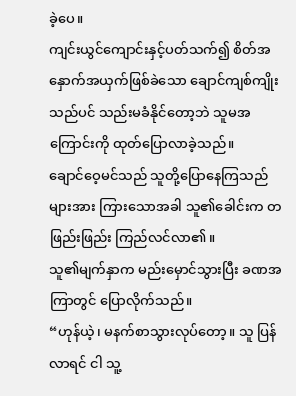ခဲ့ပေ။
ကျင်းယွင်ကျောင်းနှင့်ပတ်သက်၍ စိတ်အနှောက်အယှက်ဖြစ်ခဲသော ချောင်ကျစ်ကျိုးသည်ပင် သည်းမခံနိုင်တော့ဘဲ သူမအကြောင်းကို ထုတ်ပြောလာခဲ့သည်။
ချောင်ဝေ့မင်သည် သူတို့ပြောနေကြသည်များအား ကြားသောအခါ သူ၏ခေါင်းက တဖြည်းဖြည်း ကြည်လင်လာ၏။
သူ၏မျက်နှာက မည်းမှောင်သွားပြီး ခဏအကြာတွင် ပြောလိုက်သည်။
“ဟုန်ယဲ့၊ မနက်စာသွားလုပ်တော့။ သူ ပြန်လာရင် ငါ သူ့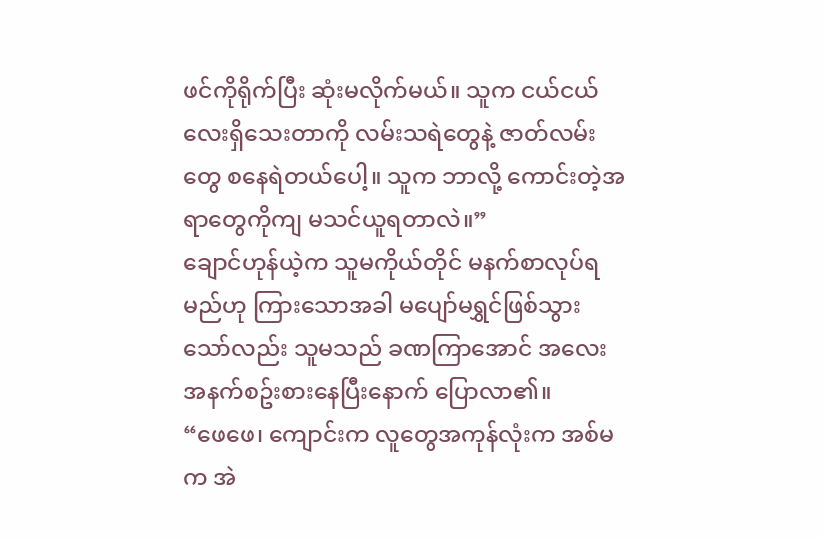ဖင်ကိုရိုက်ပြီး ဆုံးမလိုက်မယ်။ သူက ငယ်ငယ်လေးရှိသေးတာကို လမ်းသရဲတွေနဲ့ ဇာတ်လမ်းတွေ စနေရဲတယ်ပေါ့။ သူက ဘာလို့ ကောင်းတဲ့အရာတွေကိုကျ မသင်ယူရတာလဲ။”
ချောင်ဟုန်ယဲ့က သူမကိုယ်တိုင် မနက်စာလုပ်ရမည်ဟု ကြားသောအခါ မပျော်မရွှင်ဖြစ်သွားသော်လည်း သူမသည် ခဏကြာအောင် အလေးအနက်စဥ်းစားနေပြီးနောက် ပြောလာ၏။
“ဖေဖေ၊ ကျောင်းက လူတွေအကုန်လုံးက အစ်မက အဲ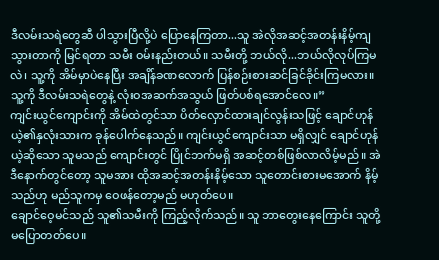ဒီလမ်းသရဲတွေဆီ ပါသွားပြီလို့ပဲ ပြောနေကြတာ...သူ အဲလိုအဆင့်အတန်းနိမ့်ကျသွားတာကို မြင်ရတာ သမီး ဝမ်းနည်းတယ်။ သမီးတို့ ဘယ်လို...ဘယ်လိုလုပ်ကြမလဲ၊ သူ့ကို အိမ်မှာပဲနေပြီး အချိန်ခဏလောက် ပြန်စဉ်းစားဆင်ခြင်ခိုင်းကြမလား။ သူ့ကို ဒီလမ်းသရဲတွေနဲ့ လုံးဝအဆက်အသွယ် ဖြတ်ပစ်ရအောင်လေ။”
ကျင်းယွင်ကျောင်းကို အိမ်ထဲတွင်သာ ပိတ်လှောင်ထားချင်လွန်းသဖြင့် ချောင်ဟုန်ယဲ့၏နှလုံးသားက ခုန်ပေါက်နေသည်။ ကျင်းယွင်ကျောင်းသာ မရှိလျှင် ချောင်ဟုန်ယဲ့ဆိုသော သူမသည် ကျောင်းတွင် ပြိုင်ဘက်မရှိ အဆင့်တစ်ဖြစ်လာလိမ့်မည်။ အဲဒီနောက်တွင်တော့ သူမအား ထိုအဆင့်အတန်းနိမ့်သော သူတောင်းစားမအောက် နိမ့်သည်ဟု မည်သူကမှ ဝေဖန်တော့မည် မဟုတ်ပေ။
ချောင်ဝေ့မင်သည် သူ၏သမီးကို ကြည့်လိုက်သည်။ သူ ဘာတွေးနေကြောင်း သူတို့ မပြောတတ်ပေ။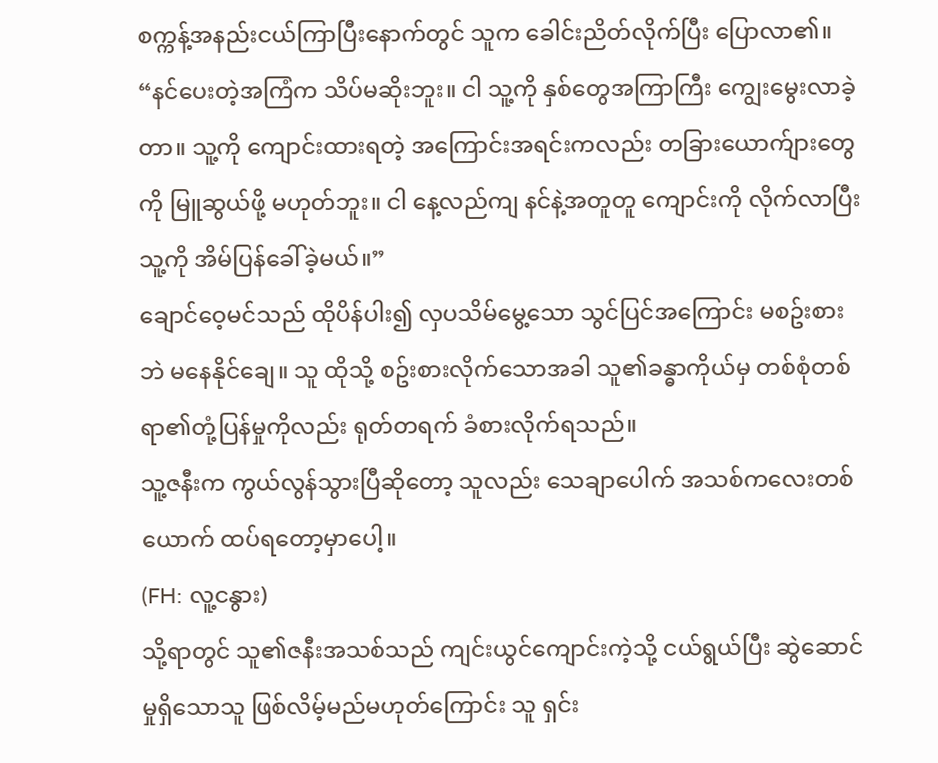စက္ကန့်အနည်းငယ်ကြာပြီးနောက်တွင် သူက ခေါင်းညိတ်လိုက်ပြီး ပြောလာ၏။
“နင်ပေးတဲ့အကြံက သိပ်မဆိုးဘူး။ ငါ သူ့ကို နှစ်တွေအကြာကြီး ကျွေးမွေးလာခဲ့တာ။ သူ့ကို ကျောင်းထားရတဲ့ အကြောင်းအရင်းကလည်း တခြားယောက်ျားတွေကို မြူဆွယ်ဖို့ မဟုတ်ဘူး။ ငါ နေ့လည်ကျ နင်နဲ့အတူတူ ကျောင်းကို လိုက်လာပြီး သူ့ကို အိမ်ပြန်ခေါ်ခဲ့မယ်။”
ချောင်ဝေ့မင်သည် ထိုပိန်ပါး၍ လှပသိမ်မွေ့သော သွင်ပြင်အကြောင်း မစဥ်းစားဘဲ မနေနိုင်ချေ။ သူ ထိုသို့ စဥ်းစားလိုက်သောအခါ သူ၏ခန္ဓာကိုယ်မှ တစ်စုံတစ်ရာ၏တုံ့ပြန်မှုကိုလည်း ရုတ်တရက် ခံစားလိုက်ရသည်။
သူ့ဇနီးက ကွယ်လွန်သွားပြီဆိုတော့ သူလည်း သေချာပေါက် အသစ်ကလေးတစ်ယောက် ထပ်ရတော့မှာပေါ့။
(FH: လူ့ငနွား)
သို့ရာတွင် သူ၏ဇနီးအသစ်သည် ကျင်းယွင်ကျောင်းကဲ့သို့ ငယ်ရွယ်ပြီး ဆွဲဆောင်မှုရှိသောသူ ဖြစ်လိမ့်မည်မဟုတ်ကြောင်း သူ ရှင်း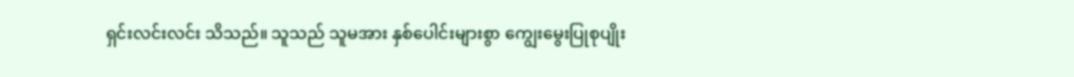ရှင်းလင်းလင်း သိသည်။ သူသည် သူမအား နှစ်ပေါင်းများစွာ ကျွေးမွေးပြုစုပျိုး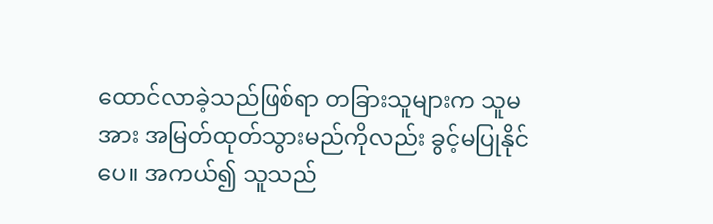ထောင်လာခဲ့သည်ဖြစ်ရာ တခြားသူများက သူမအား အမြတ်ထုတ်သွားမည်ကိုလည်း ခွင့်မပြုနိုင်ပေ။ အကယ်၍ သူသည်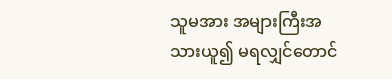သူမအား အများကြီးအသားယူ၍ မရလျှင်တောင်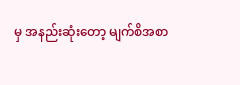မှ အနည်းဆုံးတော့ မျက်စိအစာ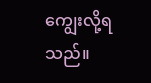ကျွေးလို့ရသည်။